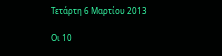Τετάρτη 6 Μαρτίου 2013

Οι 10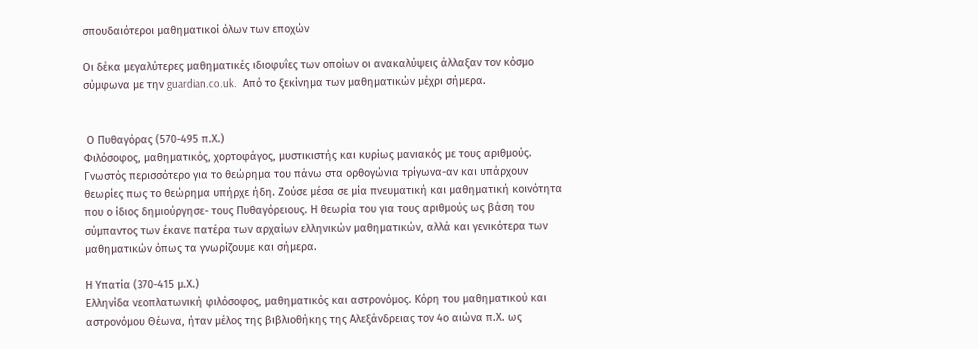σπουδαιότεροι μαθηματικοί όλων των εποχών

Οι δέκα μεγαλύτερες μαθηματικές ιδιοφυΐες των οποίων οι ανακαλύψεις άλλαξαν τον κόσμο σύμφωνα με την guardian.co.uk.  Από το ξεκίνημα των μαθηματικών μέχρι σήμερα.


 Ο Πυθαγόρας (570-495 π.Χ.)
Φιλόσοφος, μαθηματικός, χορτοφάγος, μυστικιστής και κυρίως μανιακός με τους αριθμούς. Γνωστός περισσότερο για το θεώρημα του πάνω στα ορθογώνια τρίγωνα-αν και υπάρχουν θεωρίες πως το θεώρημα υπήρχε ήδη. Ζούσε μέσα σε μία πνευματική και μαθηματική κοινότητα που ο ίδιος δημιούργησε- τους Πυθαγόρειους. Η θεωρία του για τους αριθμούς ως βάση του σύμπαντος των έκανε πατέρα των αρχαίων ελληνικών μαθηματικών, αλλά και γενικότερα των μαθηματικών όπως τα γνωρίζουμε και σήμερα.

Η Υπατία (370-415 μ.Χ.)
Ελληνίδα νεοπλατωνική φιλόσοφος, μαθηματικός και αστρονόμος. Κόρη του μαθηματικού και αστρονόμου Θέωνα, ήταν μέλος της βιβλιοθήκης της Αλεξάνδρειας τον 4ο αιώνα π.Χ. ως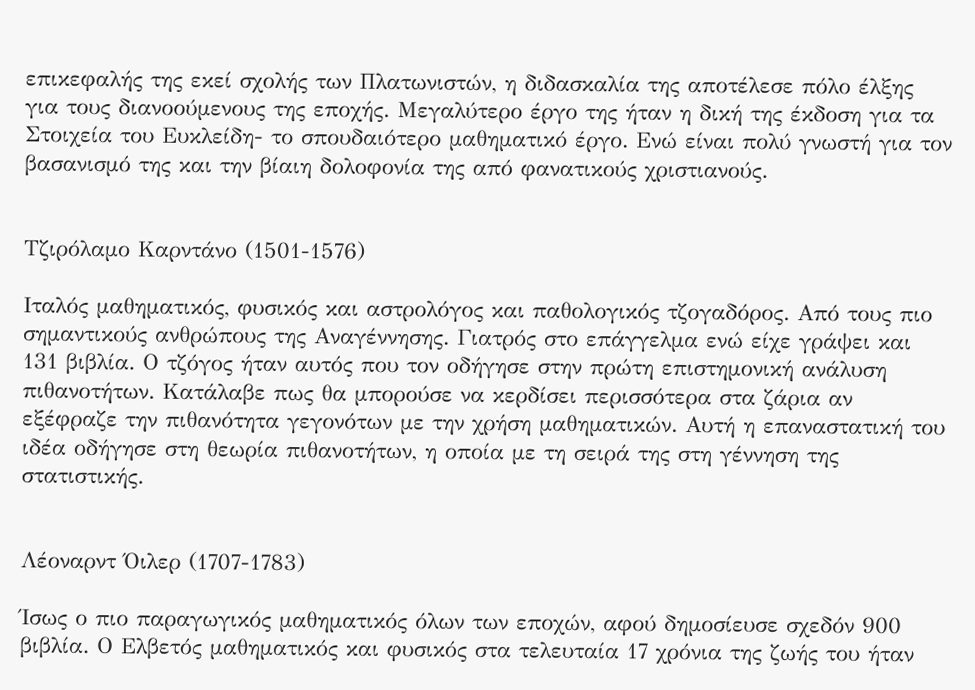επικεφαλής της εκεί σχολής των Πλατωνιστών, η διδασκαλία της αποτέλεσε πόλο έλξης για τους διανοούμενους της εποχής. Μεγαλύτερο έργο της ήταν η δική της έκδοση για τα Στοιχεία του Ευκλείδη- το σπουδαιότερο μαθηματικό έργο. Ενώ είναι πολύ γνωστή για τον βασανισμό της και την βίαιη δολοφονία της από φανατικούς χριστιανούς.


Τζιρόλαμο Καρντάνο (1501-1576)

Ιταλός μαθηματικός, φυσικός και αστρολόγος και παθολογικός τζογαδόρος. Από τους πιο σημαντικούς ανθρώπους της Αναγέννησης. Γιατρός στο επάγγελμα ενώ είχε γράψει και 131 βιβλία. Ο τζόγος ήταν αυτός που τον οδήγησε στην πρώτη επιστημονική ανάλυση πιθανοτήτων. Κατάλαβε πως θα μπορούσε να κερδίσει περισσότερα στα ζάρια αν εξέφραζε την πιθανότητα γεγονότων με την χρήση μαθηματικών. Αυτή η επαναστατική του ιδέα οδήγησε στη θεωρία πιθανοτήτων, η οποία με τη σειρά της στη γέννηση της στατιστικής.


Λέοναρντ Όιλερ (1707-1783)

Ίσως ο πιο παραγωγικός μαθηματικός όλων των εποχών, αφού δημοσίευσε σχεδόν 900 βιβλία. Ο Ελβετός μαθηματικός και φυσικός στα τελευταία 17 χρόνια της ζωής του ήταν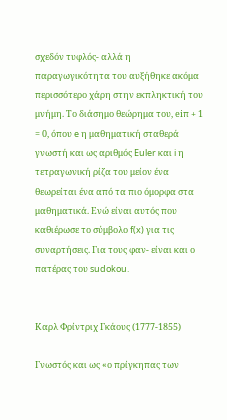σχεδόν τυφλός- αλλά η παραγωγικότητα του αυξήθηκε ακόμα περισσότερο χάρη στην εκπληκτική του μνήμη. Το διάσημο θεώρημα του, eiπ + 1 = 0, όπου e η μαθηματική σταθερά γνωστή και ως αριθμός Euler και i η τετραγωνική ρίζα του μείον ένα θεωρείται ένα από τα πιο όμορφα στα μαθηματικά. Ενώ είναι αυτός που καθιέρωσε το σύμβολο f(x) για τις συναρτήσεις. Για τους φαν- είναι και ο πατέρας του sudokou.


Καρλ Φρίντριχ Γκάους (1777-1855)

Γνωστός και ως «ο πρίγκηπας των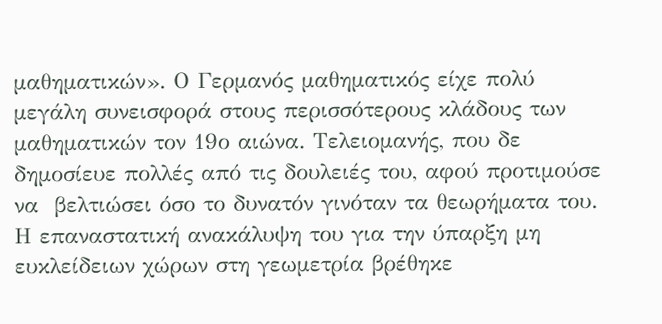μαθηματικών». Ο Γερμανός μαθηματικός είχε πολύ μεγάλη συνεισφορά στους περισσότερους κλάδους των μαθηματικών τον 19ο αιώνα. Τελειομανής, που δε δημοσίευε πολλές από τις δουλειές του, αφού προτιμούσε να  βελτιώσει όσο το δυνατόν γινόταν τα θεωρήματα του. Η επαναστατική ανακάλυψη του για την ύπαρξη μη ευκλείδειων χώρων στη γεωμετρία βρέθηκε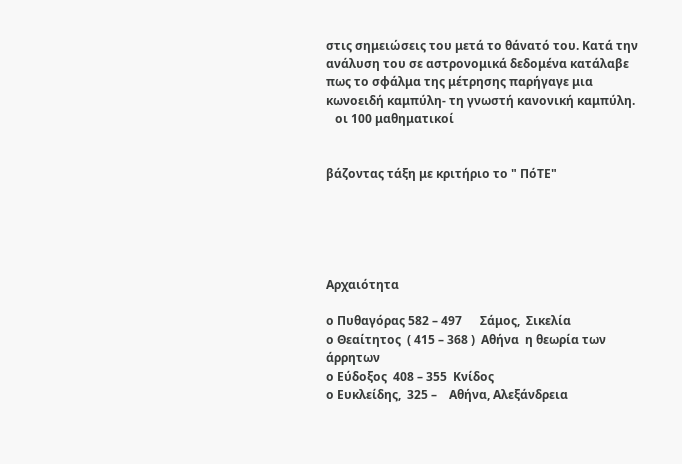στις σημειώσεις του μετά το θάνατό του. Κατά την ανάλυση του σε αστρονομικά δεδομένα κατάλαβε πως το σφάλμα της μέτρησης παρήγαγε μια κωνοειδή καμπύλη- τη γνωστή κανονική καμπύλη.
   οι 100 μαθηματικοί


βάζοντας τάξη με κριτήριο το " ΠόΤΕ"





Αρχαιότητα

ο Πυθαγόρας 582 – 497      Σάμος,  Σικελία
ο Θεαίτητος  ( 415 – 368 )  Αθήνα  η θεωρία των άρρητων
ο Εύδοξος  408 – 355  Κνίδος
ο Ευκλείδης,  325 –    Αθήνα, Αλεξάνδρεια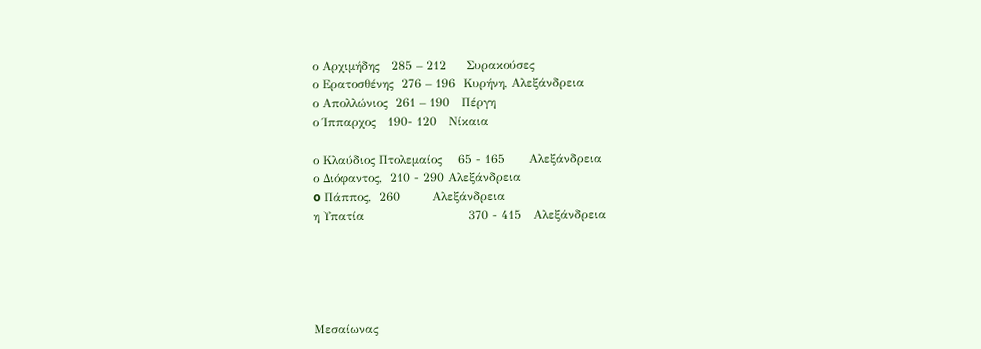ο Αρχιμήδης   285 – 212     Συρακούσες
ο Ερατοσθένης  276 – 196  Κυρήνη, Αλεξάνδρεια
ο Απολλώνιος  261 – 190   Πέργη
ο Ίππαρχος   190- 120   Νίκαια

ο Κλαύδιος Πτολεμαίος    65 - 165      Αλεξάνδρεια
ο Διόφαντος,  210 - 290 Αλεξάνδρεια
o Πάππος,  260        Αλεξάνδρεια
η Υπατία                          370 - 415   Αλεξάνδρεια





Μεσαίωνας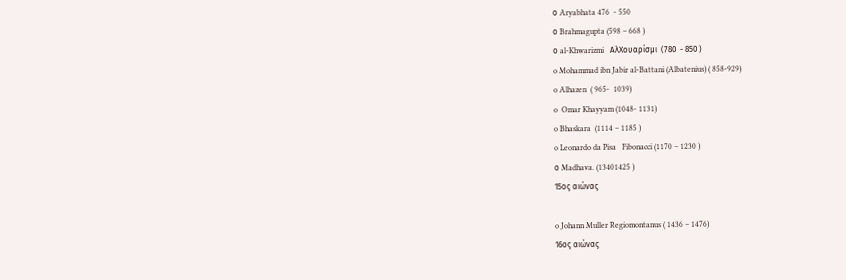ο Aryabhata 476  - 550
ο Brahmagupta (598 – 668 )
ο al-Khwarizmi   ΑλΧουαρίσμι  (780  - 850 )
o Mohammad ibn Jabir al-Battani (Albatenius) ( 858-929)
o Alhazen  ( 965-  1039)
o  Omar Khayyam (1048- 1131)
o Bhaskara  (1114 – 1185 )
o Leonardo da Pisa   Fibonacci (1170 – 1230 )
ο Madhava. (13401425 )
15ος αιώνας

o Johann Muller Regiomontanus ( 1436 – 1476)
16ος αιώνας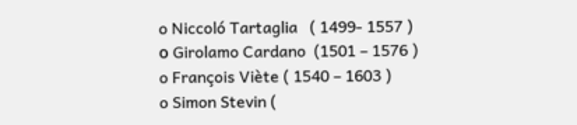o Niccoló Tartaglia   ( 1499- 1557 )
ο Girolamo Cardano  (1501 – 1576 )
o François Viète ( 1540 – 1603 )
o Simon Stevin (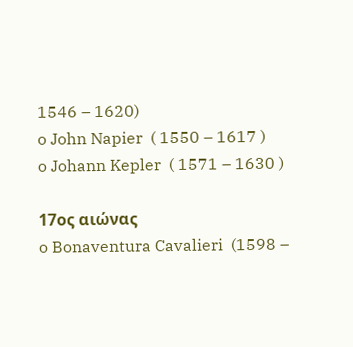1546 – 1620)
o John Napier  ( 1550 – 1617 )
o Johann Kepler  ( 1571 – 1630 )

17ος αιώνας
o Bonaventura Cavalieri  (1598 –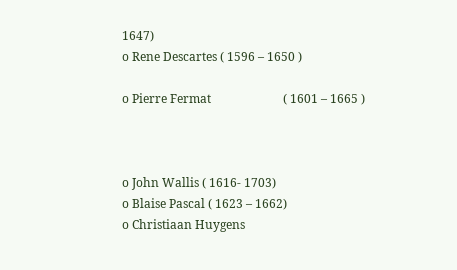1647)
o Rene Descartes ( 1596 – 1650 )

o Pierre Fermat                        ( 1601 – 1665 )



o John Wallis ( 1616- 1703)
o Blaise Pascal ( 1623 – 1662)
o Christiaan Huygens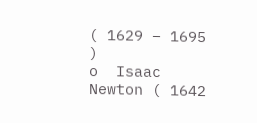( 1629 – 1695 )
o  Isaac Newton ( 1642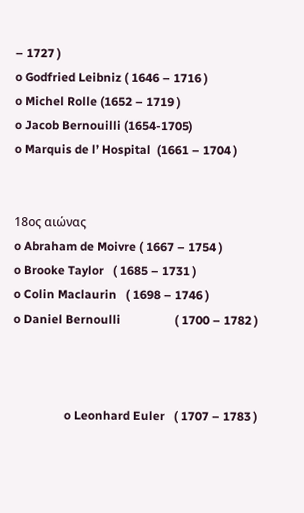– 1727 )
o Godfried Leibniz ( 1646 – 1716 )
o Michel Rolle (1652 – 1719 )
o Jacob Bernouilli (1654-1705)
o Marquis de l’ Hospital  (1661 – 1704 )


18ος αιώνας
o Abraham de Moivre ( 1667 – 1754 )
o Brooke Taylor   ( 1685 – 1731 )
o Colin Maclaurin   ( 1698 – 1746 )
o Daniel Bernoulli                  ( 1700 – 1782 )



                 o Leonhard Euler   ( 1707 – 1783 )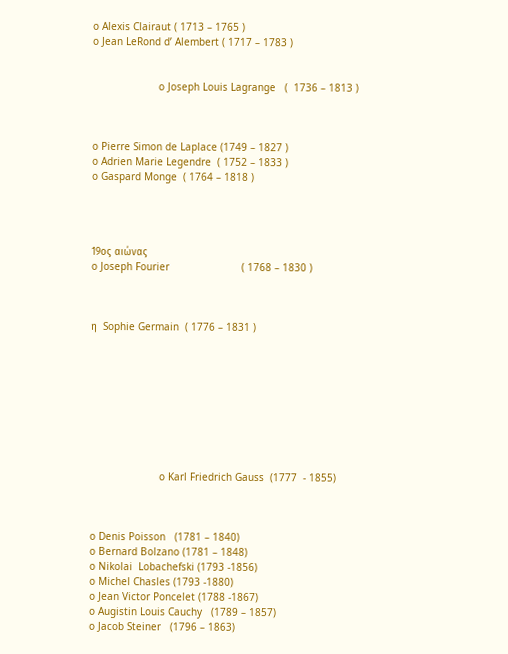o Alexis Clairaut ( 1713 – 1765 )
o Jean LeRond d’ Alembert ( 1717 – 1783 )


                      o Joseph Louis Lagrange   (  1736 – 1813 )



o Pierre Simon de Laplace (1749 – 1827 )
o Adrien Marie Legendre  ( 1752 – 1833 )
o Gaspard Monge  ( 1764 – 1818 )




19ος αιώνας
o Joseph Fourier                        ( 1768 – 1830 )



η  Sophie Germain  ( 1776 – 1831 )









                       o Karl Friedrich Gauss  (1777  - 1855)



o Denis Poisson   (1781 – 1840)
o Bernard Bolzano (1781 – 1848)
o Nikolai  Lobachefski (1793 -1856)
o Michel Chasles (1793 -1880)
o Jean Victor Poncelet (1788 -1867)
o Augistin Louis Cauchy   (1789 – 1857)
o Jacob Steiner   (1796 – 1863)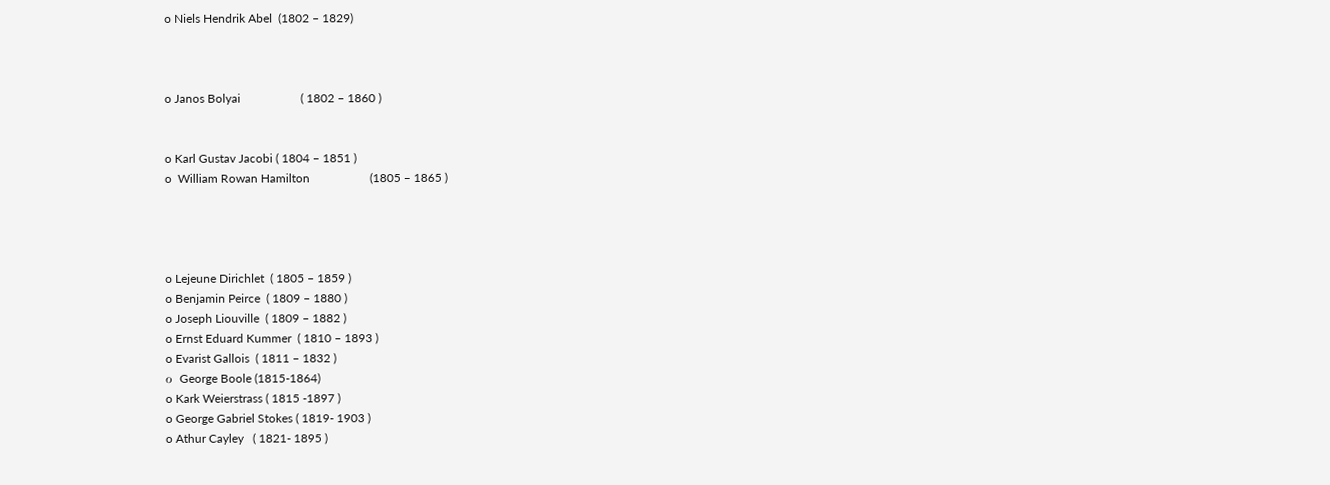o Niels Hendrik Abel  (1802 – 1829)



o Janos Bolyai                    ( 1802 – 1860 )


o Karl Gustav Jacobi ( 1804 – 1851 )
o  William Rowan Hamilton                    (1805 – 1865 )




o Lejeune Dirichlet  ( 1805 – 1859 )
o Benjamin Peirce  ( 1809 – 1880 )
o Joseph Liouville  ( 1809 – 1882 )
o Ernst Eduard Kummer  ( 1810 – 1893 )
o Evarist Gallois  ( 1811 – 1832 )
ο  George Boole (1815-1864)
o Kark Weierstrass ( 1815 -1897 )
o George Gabriel Stokes ( 1819- 1903 )
o Athur Cayley   ( 1821- 1895 )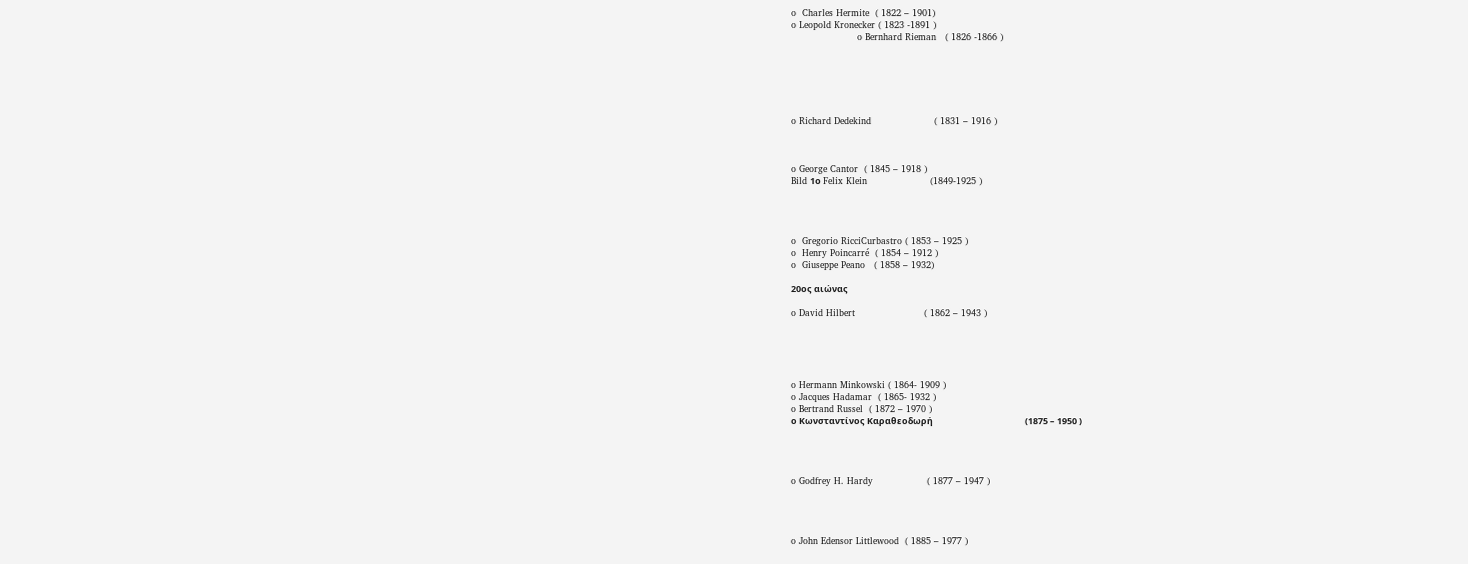o  Charles Hermite  ( 1822 – 1901)
o Leopold Kronecker ( 1823 -1891 )
                      o Bernhard Rieman   ( 1826 -1866 )






o Richard Dedekind                     ( 1831 – 1916 )



o George Cantor  ( 1845 – 1918 )
Bild 1ο Felix Klein                     (1849-1925 )




o  Gregorio RicciCurbastro ( 1853 – 1925 )
o  Henry Poincarré  ( 1854 – 1912 )
o  Giuseppe Peano   ( 1858 – 1932)

20ος αιώνας

o David Hilbert                       ( 1862 – 1943 )





o Hermann Minkowski ( 1864- 1909 )
o Jacques Hadamar  ( 1865- 1932 )
o Bertrand Russel  ( 1872 – 1970 )
ο Κωνσταντίνος Καραθεοδωρή                                              (1875 – 1950 )




o Godfrey H. Hardy                  ( 1877 – 1947 )




o John Edensor Littlewood  ( 1885 – 1977 )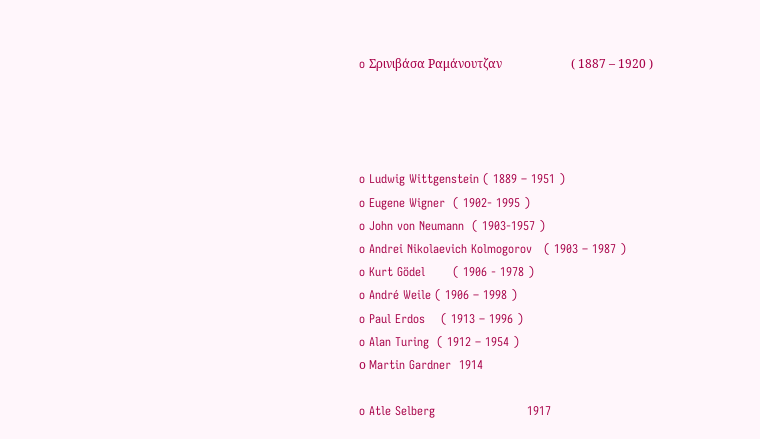o Σρινιβάσα Ραμάνουτζαν                       ( 1887 – 1920 )




o Ludwig Wittgenstein ( 1889 – 1951 )
o Eugene Wigner  ( 1902- 1995 )
o John von Neumann  ( 1903-1957 )
o Andrei Nikolaevich Kolmogorov   ( 1903 – 1987 )
o Kurt Gödel       ( 1906 - 1978 )
o André Weile ( 1906 – 1998 )
o Paul Erdos    ( 1913 – 1996 )
o Alan Turing  ( 1912 – 1954 )
ο Martin Gardner  1914

o Atle Selberg                       1917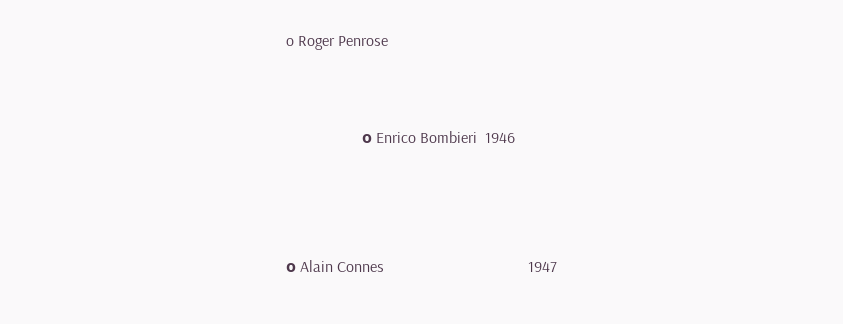o Roger Penrose


                   ο Enrico Bombieri  1946



ο Alain Connes                                    1947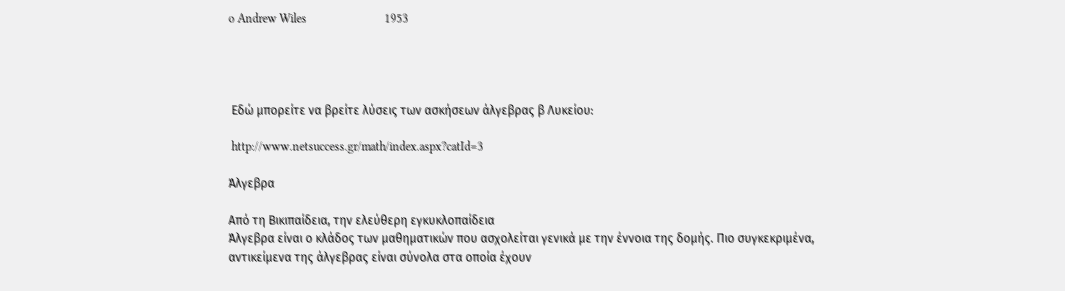o Andrew Wiles                          1953




 Εδώ μπορείτε να βρείτε λύσεις των ασκήσεων άλγεβρας β Λυκείου:

 http://www.netsuccess.gr/math/index.aspx?catId=3

Άλγεβρα

Από τη Βικιπαίδεια, την ελεύθερη εγκυκλοπαίδεια
Άλγεβρα είναι ο κλάδος των μαθηματικών που ασχολείται γενικά με την έννοια της δομής. Πιο συγκεκριμένα, αντικείμενα της άλγεβρας είναι σύνολα στα οποία έχουν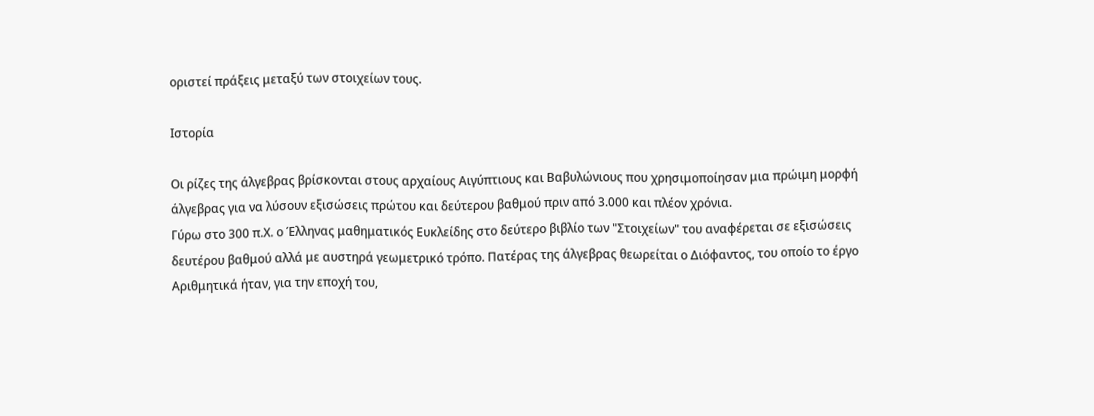οριστεί πράξεις μεταξύ των στοιχείων τους.

Ιστορία

Oι ρίζες της άλγεβρας βρίσκονται στους αρχαίους Αιγύπτιους και Βαβυλώνιους που χρησιμοποίησαν μια πρώιμη μορφή άλγεβρας για να λύσουν εξισώσεις πρώτου και δεύτερου βαθμού πριν από 3.000 και πλέον χρόνια.
Γύρω στο 300 π.Χ. ο Έλληνας μαθηματικός Ευκλείδης στο δεύτερο βιβλίο των "Στοιχείων" του αναφέρεται σε εξισώσεις δευτέρου βαθμού αλλά με αυστηρά γεωμετρικό τρόπο. Πατέρας της άλγεβρας θεωρείται ο Διόφαντος, του οποίο το έργο Αριθμητικά ήταν, για την εποχή του,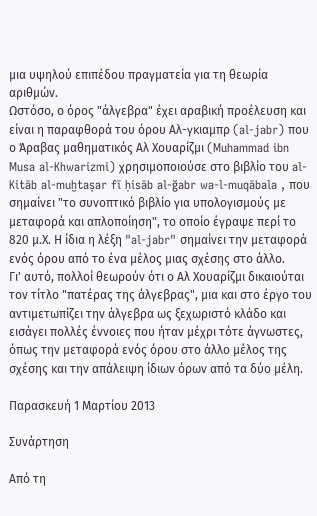μια υψηλού επιπέδου πραγματεία για τη θεωρία αριθμών.
Ωστόσο, ο όρος "άλγεβρα" έχει αραβική προέλευση και είναι η παραφθορά του όρου Αλ-γκιαμπρ (al-jabr) που ο Άραβας μαθηματικός Αλ Χουαρίζμι (Muhammad ibn Musa al-Khwarizmi) χρησιμοποιούσε στο βιβλίο του al-Kitāb al-muḫtaṣar fī ḥisāb al-ğabr wa-l-muqābala , που σημαίνει "το συνοπτικό βιβλίο για υπολογισμούς με μεταφορά και απλοποίηση", το οποίο έγραψε περί το 820 μ.Χ. Η ίδια η λέξη "al-jabr" σημαίνει την μεταφορά ενός όρου από το ένα μέλος μιας σχέσης στο άλλο.
Γι' αυτό, πολλοί θεωρούν ότι ο Αλ Χουαρίζμι δικαιούται τον τίτλο "πατέρας της άλγεβρας", μια και στο έργο του αντιμετωπίζει την άλγεβρα ως ξεχωριστό κλάδο και εισάγει πολλές έννοιες που ήταν μέχρι τότε άγνωστες, όπως την μεταφορά ενός όρου στο άλλο μέλος της σχέσης και την απάλειψη ίδιων όρων από τα δύο μέλη.

Παρασκευή 1 Μαρτίου 2013

Συνάρτηση

Από τη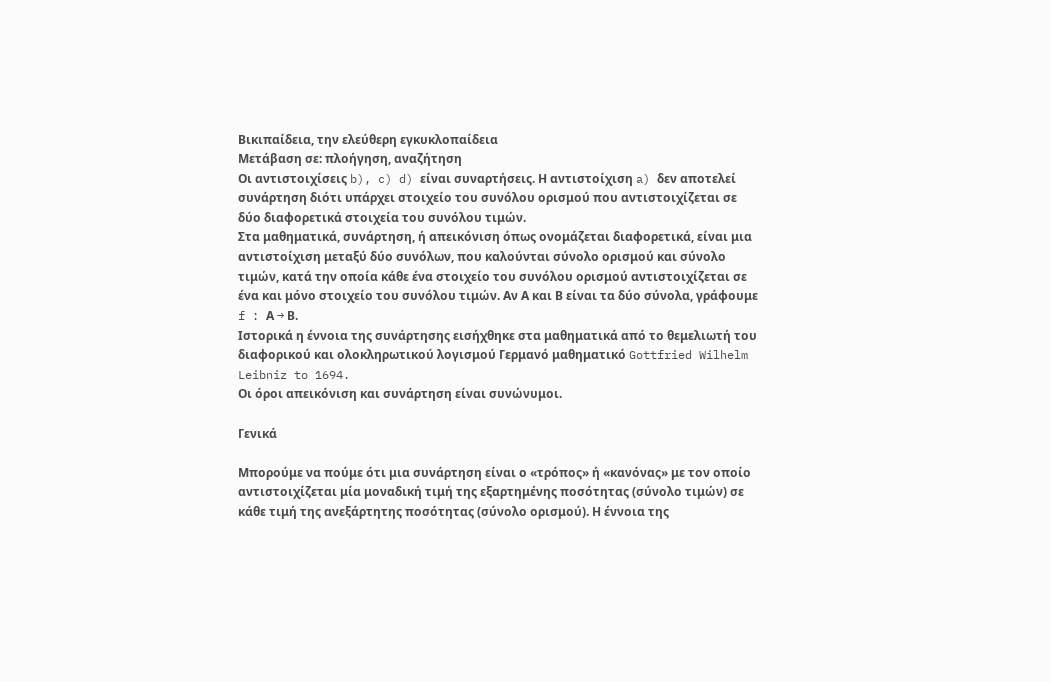Βικιπαίδεια, την ελεύθερη εγκυκλοπαίδεια
Μετάβαση σε: πλοήγηση, αναζήτηση
Οι αντιστοιχίσεις b), c) d) είναι συναρτήσεις. Η αντιστοίχιση a) δεν αποτελεί συνάρτηση διότι υπάρχει στοιχείο του συνόλου ορισμού που αντιστοιχίζεται σε δύο διαφορετικά στοιχεία του συνόλου τιμών.
Στα μαθηματικά, συνάρτηση, ή απεικόνιση όπως ονομάζεται διαφορετικά, είναι μια αντιστοίχιση μεταξύ δύο συνόλων, που καλούνται σύνολο ορισμού και σύνολο τιμών, κατά την οποία κάθε ένα στοιχείο του συνόλου ορισμού αντιστοιχίζεται σε ένα και μόνο στοιχείο του συνόλου τιμών. Αν Α και Β είναι τα δύο σύνολα, γράφουμε f : Α → Β.
Ιστορικά η έννοια της συνάρτησης εισήχθηκε στα μαθηματικά από το θεμελιωτή του διαφορικού και ολοκληρωτικού λογισμού Γερμανό μαθηματικό Gottfried Wilhelm Leibniz to 1694.
Οι όροι απεικόνιση και συνάρτηση είναι συνώνυμοι.

Γενικά

Μπορούμε να πούμε ότι μια συνάρτηση είναι ο «τρόπος» ή «κανόνας» με τον οποίο αντιστοιχίζεται μία μοναδική τιμή της εξαρτημένης ποσότητας (σύνολο τιμών) σε κάθε τιμή της ανεξάρτητης ποσότητας (σύνολο ορισμού). Η έννοια της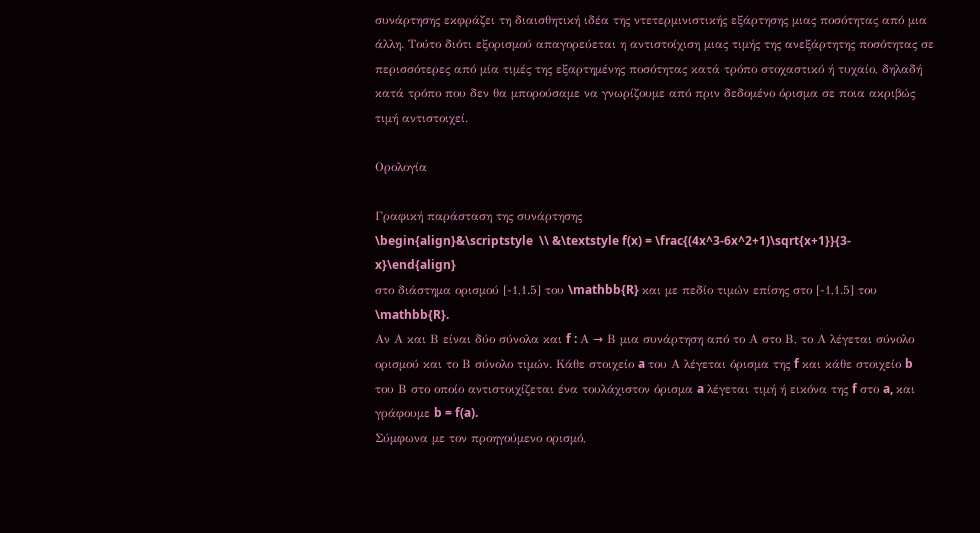συνάρτησης εκφράζει τη διαισθητική ιδέα της ντετερμινιστικής εξάρτησης μιας ποσότητας από μια άλλη. Τούτο διότι εξορισμού απαγορεύεται η αντιστοίχιση μιας τιμής της ανεξάρτητης ποσότητας σε περισσότερες από μία τιμές της εξαρτημένης ποσότητας κατά τρόπο στοχαστικό ή τυχαίο, δηλαδή κατά τρόπο που δεν θα μπορούσαμε να γνωρίζουμε από πριν δεδομένο όρισμα σε ποια ακριβώς τιμή αντιστοιχεί.

Ορολογία

Γραφική παράσταση της συνάρτησης
\begin{align}&\scriptstyle  \\ &\textstyle f(x) = \frac{(4x^3-6x^2+1)\sqrt{x+1}}{3-x}\end{align}
στο διάστημα ορισμού [-1,1.5] του \mathbb{R} και με πεδίο τιμών επίσης στο [-1,1.5] του \mathbb{R}.
Αν Α και Β είναι δύο σύνολα και f : Α → Β μια συνάρτηση από το Α στο Β, το Α λέγεται σύνολο ορισμού και το Β σύνολο τιμών. Κάθε στοιχείο a του Α λέγεται όρισμα της f και κάθε στοιχείο b του Β στο οποίο αντιστοιχίζεται ένα τουλάχιστον όρισμα a λέγεται τιμή ή εικόνα της f στο a, και γράφουμε b = f(a).
Σύμφωνα με τον προηγούμενο ορισμό,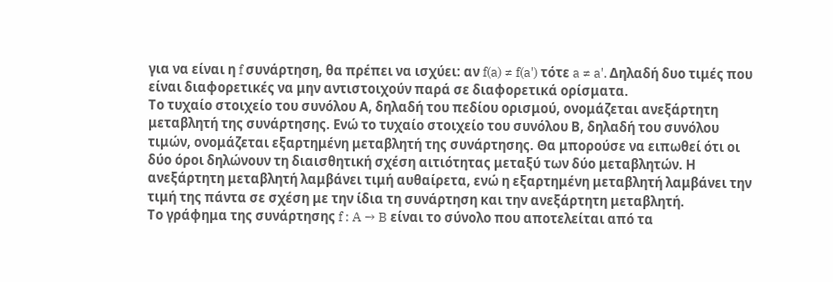για να είναι η f συνάρτηση, θα πρέπει να ισχύει: αν f(a) ≠ f(a') τότε a ≠ a'. Δηλαδή δυο τιμές που είναι διαφορετικές να μην αντιστοιχούν παρά σε διαφορετικά ορίσματα.
Το τυχαίο στοιχείο του συνόλου Α, δηλαδή του πεδίου ορισμού, ονομάζεται ανεξάρτητη μεταβλητή της συνάρτησης. Ενώ το τυχαίο στοιχείο του συνόλου Β, δηλαδή του συνόλου τιμών, ονομάζεται εξαρτημένη μεταβλητή της συνάρτησης. Θα μπορούσε να ειπωθεί ότι οι δύο όροι δηλώνουν τη διαισθητική σχέση αιτιότητας μεταξύ των δύο μεταβλητών. Η ανεξάρτητη μεταβλητή λαμβάνει τιμή αυθαίρετα, ενώ η εξαρτημένη μεταβλητή λαμβάνει την τιμή της πάντα σε σχέση με την ίδια τη συνάρτηση και την ανεξάρτητη μεταβλητή.
Το γράφημα της συνάρτησης f : A → B είναι το σύνολο που αποτελείται από τα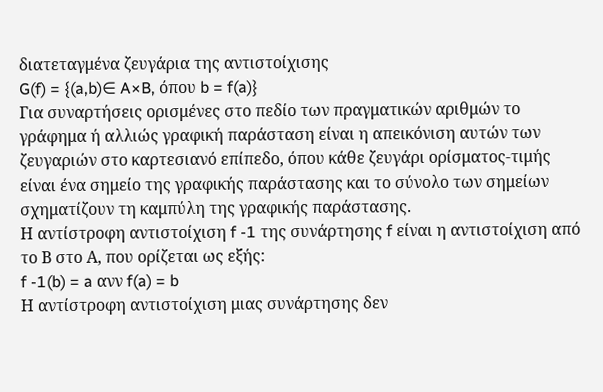διατεταγμένα ζευγάρια της αντιστοίχισης
G(f) = {(a,b)∈ A×B, όπου b = f(a)}
Για συναρτήσεις ορισμένες στο πεδίο των πραγματικών αριθμών το γράφημα ή αλλιώς γραφική παράσταση είναι η απεικόνιση αυτών των ζευγαριών στο καρτεσιανό επίπεδο, όπου κάθε ζευγάρι ορίσματος-τιμής είναι ένα σημείο της γραφικής παράστασης και το σύνολο των σημείων σχηματίζουν τη καμπύλη της γραφικής παράστασης.
Η αντίστροφη αντιστοίχιση f -1 της συνάρτησης f είναι η αντιστοίχιση από το Β στο Α, που ορίζεται ως εξής:
f -1(b) = a ανν f(a) = b
Η αντίστροφη αντιστοίχιση μιας συνάρτησης δεν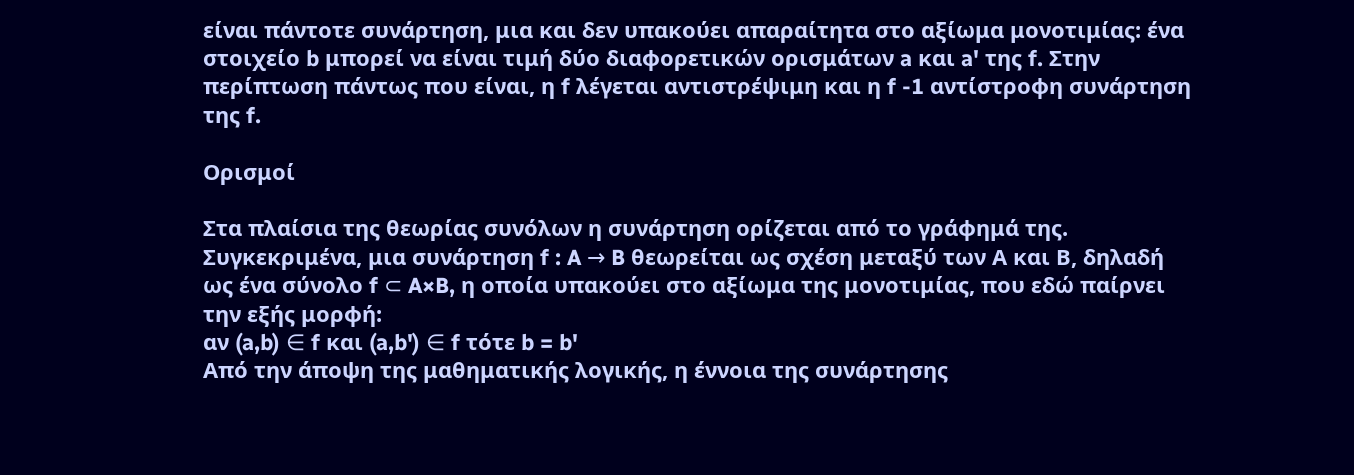είναι πάντοτε συνάρτηση, μια και δεν υπακούει απαραίτητα στο αξίωμα μονοτιμίας: ένα στοιχείο b μπορεί να είναι τιμή δύο διαφορετικών ορισμάτων a και a' της f. Στην περίπτωση πάντως που είναι, η f λέγεται αντιστρέψιμη και η f -1 αντίστροφη συνάρτηση της f.

Ορισμοί

Στα πλαίσια της θεωρίας συνόλων η συνάρτηση ορίζεται από το γράφημά της. Συγκεκριμένα, μια συνάρτηση f : A → B θεωρείται ως σχέση μεταξύ των Α και Β, δηλαδή ως ένα σύνολο f ⊂ A×B, η οποία υπακούει στο αξίωμα της μονοτιμίας, που εδώ παίρνει την εξής μορφή:
αν (a,b) ∈ f και (a,b') ∈ f τότε b = b'
Από την άποψη της μαθηματικής λογικής, η έννοια της συνάρτησης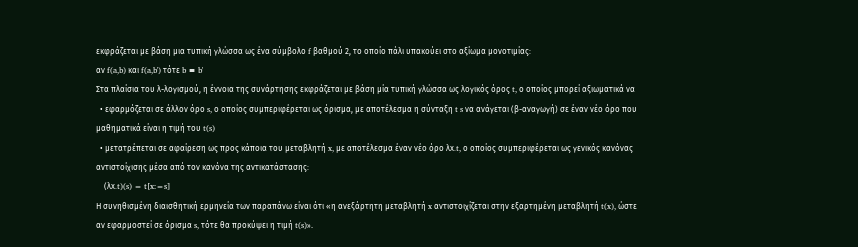εκφράζεται με βάση μια τυπική γλώσσα ως ένα σύμβολο f βαθμού 2, το οποίο πάλι υπακούει στο αξίωμα μονοτιμίας:
αν f(a,b) και f(a,b') τότε b ≡ b'
Στα πλαίσια του λ-λογισμού, η έννοια της συνάρτησης εκφράζεται με βάση μία τυπική γλώσσα ως λογικός όρος t, ο οποίος μπορεί αξιωματικά να
  • εφαρμόζεται σε άλλον όρο s, ο οποίος συμπεριφέρεται ως όρισμα, με αποτέλεσμα η σύνταξη t s να ανάγεται (β-αναγωγή) σε έναν νέο όρο που μαθηματικά είναι η τιμή του t(s)
  • μετατρέπεται σε αφαίρεση ως προς κάποια του μεταβλητή x, με αποτέλεσμα έναν νέο όρο λx.t, ο οποίος συμπεριφέρεται ως γενικός κανόνας αντιστοίχισης μέσα από τον κανόνα της αντικατάστασης:
    (λx.t)(s) = t[x:=s]
Η συνηθισμένη διαισθητική ερμηνεία των παραπάνω είναι ότι «η ανεξάρτητη μεταβλητή x αντιστοιχίζεται στην εξαρτημένη μεταβλητή t(x), ώστε αν εφαρμοστεί σε όρισμα s, τότε θα προκύψει η τιμή t(s)».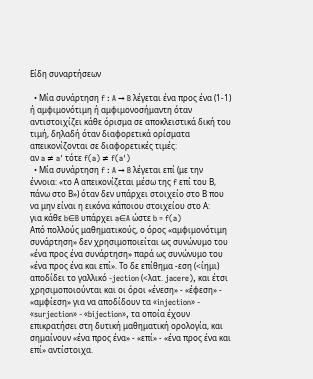Είδη συναρτήσεων

  • Μία συνάρτηση f : A → B λέγεται ένα προς ένα (1-1) ή αμφιμονότιμη ή αμφιμονοσήμαντη όταν αντιστοιχίζει κάθε όρισμα σε αποκλειστικά δική του τιμή, δηλαδή όταν διαφορετικά ορίσματα απεικονίζονται σε διαφορετικές τιμές:
αν a ≠ a' τότε f(a) ≠ f(a')
  • Μία συνάρτηση f : A → B λέγεται επί (με την έννοια: «το Α απεικονίζεται μέσω της f επί του Β, πάνω στο Β») όταν δεν υπάρχει στοιχείο στο Β που να μην είναι η εικόνα κάποιου στοιχείου στο Α:
για κάθε b∈B υπάρχει a∈A ώστε b = f(a)
Από πολλούς μαθηματικούς, ο όρος «αμφιμονότιμη συνάρτηση» δεν χρησιμοποιείται ως συνώνυμο του «ένα προς ένα συνάρτηση» παρά ως συνώνυμο του «ένα προς ένα και επί». Το δε επίθημα -εση (<ίημι) αποδίδει το γαλλικό -jection (<λατ. jacere), και έτσι χρησιμοποιούνται και οι όροι «ένεση» - «έφεση» - «αμφίεση» για να αποδίδουν τα «injection» - «surjection» - «bijection», τα οποία έχουν επικρατήσει στη δυτική μαθηματική ορολογία, και σημαίνουν «ένα προς ένα» - «επί» - «ένα προς ένα και επί» αντίστοιχα.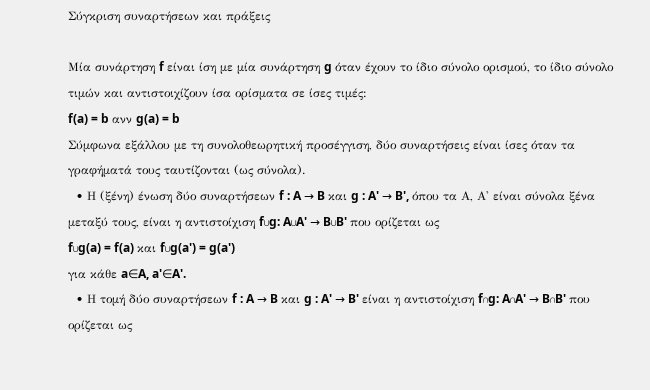Σύγκριση συναρτήσεων και πράξεις

Μία συνάρτηση f είναι ίση με μία συνάρτηση g όταν έχουν το ίδιο σύνολο ορισμού, το ίδιο σύνολο τιμών και αντιστοιχίζουν ίσα ορίσματα σε ίσες τιμές:
f(a) = b ανν g(a) = b
Σύμφωνα εξάλλου με τη συνολοθεωρητική προσέγγιση, δύο συναρτήσεις είναι ίσες όταν τα γραφήματά τους ταυτίζονται (ως σύνολα).
  • Η (ξένη) ένωση δύο συναρτήσεων f : A → B και g : A' → B', όπου τα Α, Α' είναι σύνολα ξένα μεταξύ τους, είναι η αντιστοίχιση f∪g: A∪A' → B∪B' που ορίζεται ως
f∪g(a) = f(a) και f∪g(a') = g(a')
για κάθε a∈A, a'∈A'.
  • Η τομή δύο συναρτήσεων f : A → B και g : A' → B' είναι η αντιστοίχιση f∩g: A∩A' → B∩B' που ορίζεται ως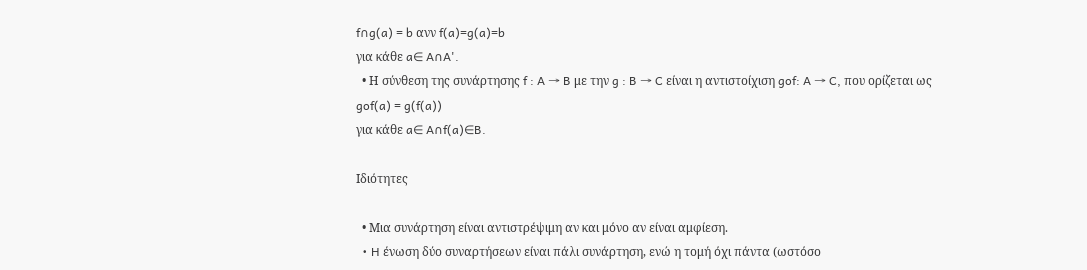f∩g(a) = b ανν f(a)=g(a)=b
για κάθε a∈ A∩A'.
  • Η σύνθεση της συνάρτησης f : A → B με την g : B → C είναι η αντιστοίχιση gof: A → C, που ορίζεται ως
gof(a) = g(f(a))
για κάθε a∈ A∩f(a)∈B.

Ιδιότητες

  • Μια συνάρτηση είναι αντιστρέψιμη αν και μόνο αν είναι αμφίεση.
  • H ένωση δύο συναρτήσεων είναι πάλι συνάρτηση, ενώ η τομή όχι πάντα (ωστόσο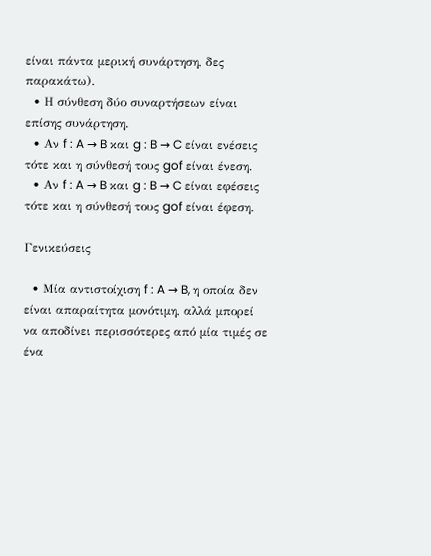είναι πάντα μερική συνάρτηση, δες παρακάτω).
  • Η σύνθεση δύο συναρτήσεων είναι επίσης συνάρτηση.
  • Αν f : A → B και g : B → C είναι ενέσεις τότε και η σύνθεσή τους gof είναι ένεση.
  • Αν f : A → B και g : B → C είναι εφέσεις τότε και η σύνθεσή τους gof είναι έφεση.

Γενικεύσεις

  • Μία αντιστοίχιση f : A → B, η οποία δεν είναι απαραίτητα μονότιμη, αλλά μπορεί να αποδίνει περισσότερες από μία τιμές σε ένα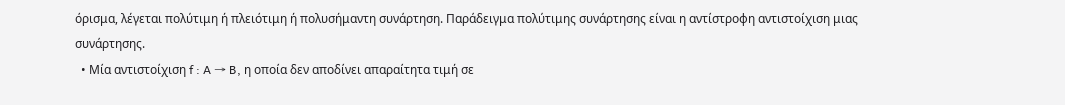όρισμα, λέγεται πολύτιμη ή πλειότιμη ή πολυσήμαντη συνάρτηση. Παράδειγμα πολύτιμης συνάρτησης είναι η αντίστροφη αντιστοίχιση μιας συνάρτησης.
  • Μία αντιστοίχιση f : A → B, η οποία δεν αποδίνει απαραίτητα τιμή σε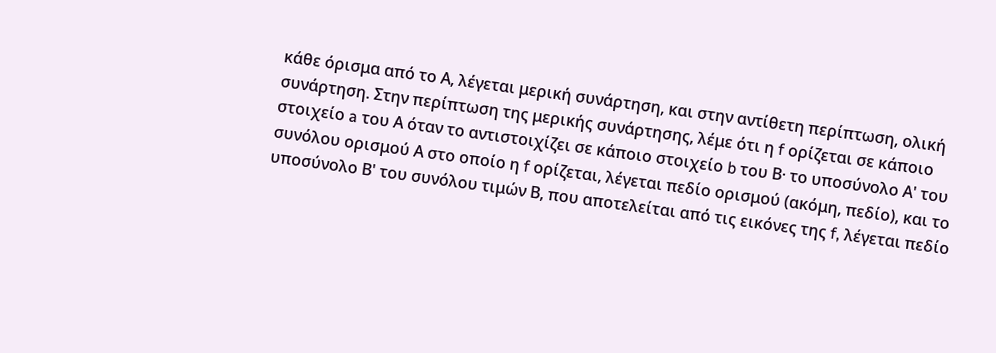κάθε όρισμα από το Α, λέγεται μερική συνάρτηση, και στην αντίθετη περίπτωση, ολική συνάρτηση. Στην περίπτωση της μερικής συνάρτησης, λέμε ότι η f ορίζεται σε κάποιο στοιχείο a του Α όταν το αντιστοιχίζει σε κάποιο στοιχείο b του Β· το υποσύνολο Α' του συνόλου ορισμού Α στο οποίο η f ορίζεται, λέγεται πεδίο ορισμού (ακόμη, πεδίο), και το υποσύνολο Β' του συνόλου τιμών Β, που αποτελείται από τις εικόνες της f, λέγεται πεδίο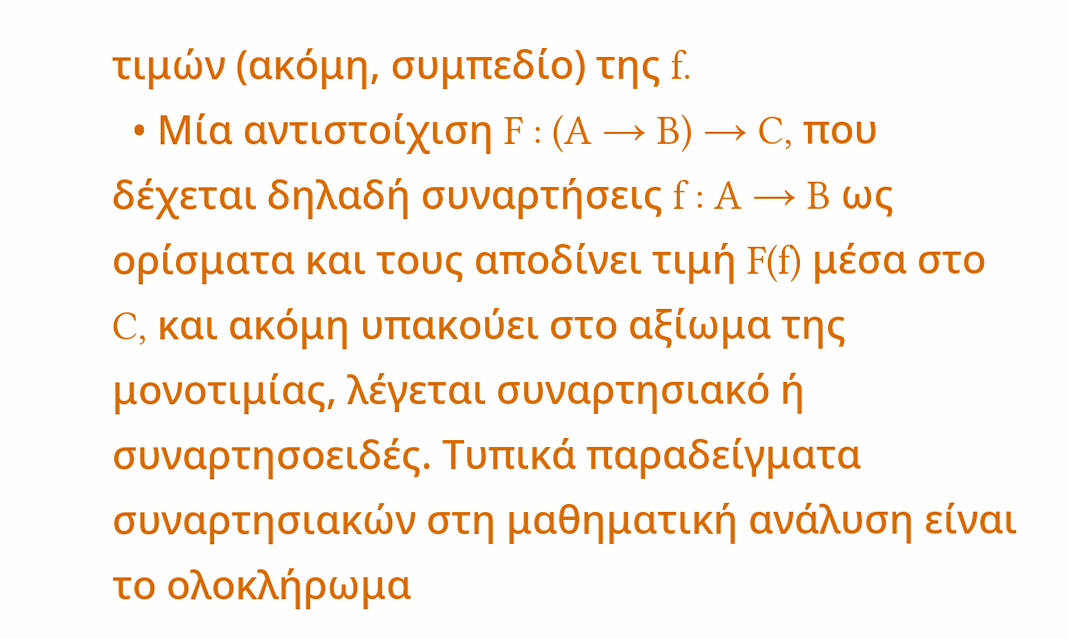τιμών (ακόμη, συμπεδίο) της f.
  • Μία αντιστοίχιση F : (A → B) → C, που δέχεται δηλαδή συναρτήσεις f : A → B ως ορίσματα και τους αποδίνει τιμή F(f) μέσα στο C, και ακόμη υπακούει στο αξίωμα της μονοτιμίας, λέγεται συναρτησιακό ή συναρτησοειδές. Τυπικά παραδείγματα συναρτησιακών στη μαθηματική ανάλυση είναι το ολοκλήρωμα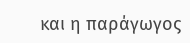και η παράγωγος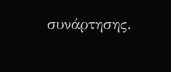συνάρτησης.